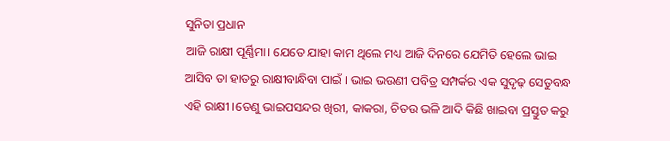ସୁନିତା ପ୍ରଧାନ
ଆଜି ରାକ୍ଷୀ ପୂର୍ଣ୍ଣିମା। ଯେତେ ଯାହା କାମ ଥିଲେ ମଧ୍ୟ ଆଜି ଦିନରେ ଯେମିତି ହେଲେ ଭାଇ ଆସିବ ତା ହାତରୁ ରାକ୍ଷୀବାନ୍ଧିବା ପାଇଁ । ଭାଇ ଭଉଣୀ ପବିତ୍ର ସମ୍ପର୍କର ଏକ ସୁଦୃଢ଼ ସେତୁବନ୍ଧ ଏହି ରାକ୍ଷୀ ।ତେଣୁ ଭାଇପସନ୍ଦର ଖିରୀ, କାକରା, ଚିତଉ ଭଳି ଆଦି କିଛି ଖାଇବା ପ୍ରସ୍ତୁତ କରୁ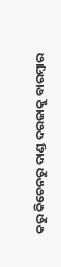କରୁ କିଚେନରୁ ଦାଣ୍ଡ ଦରଜାକୁ ବାରମ୍ବାର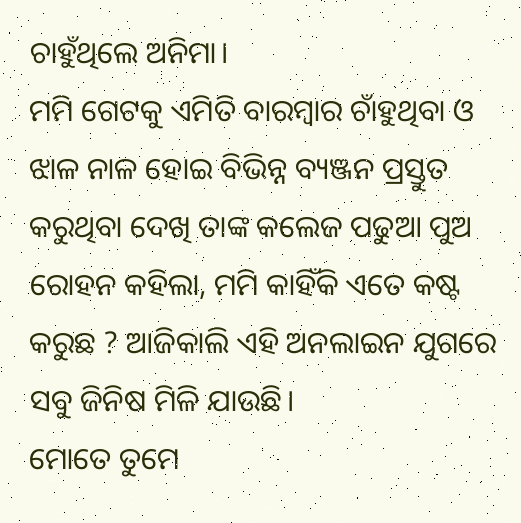ଚାହୁଁଥିଲେ ଅନିମା।
ମମି ଗେଟକୁ ଏମିତି ବାରମ୍ବାର ଚାଁହୁଥିବା ଓ ଝାଳ ନାଳ ହୋଇ ବିଭିନ୍ନ ବ୍ୟଞ୍ଜନ ପ୍ରସ୍ତୁତ କରୁଥିବା ଦେଖି ତାଙ୍କ କଲେଜ ପଢୁଆ ପୁଅ ରୋହନ କହିଲା, ମମି କାହିଁକି ଏତେ କଷ୍ଟ କରୁଛ ? ଆଜିକାଲି ଏହି ଅନଲାଇନ ଯୁଗରେ ସବୁ ଜିନିଷ ମିଳି ଯାଉଛି।
ମୋତେ ତୁମେ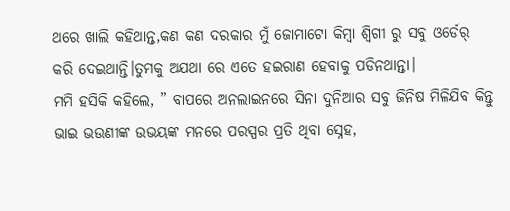ଥରେ ଖାଲି କହିଥାନ୍ତ,କଣ କଣ ଦରକାର ମୁଁ ଜୋମାଟୋ କିମ୍ବା ଶ୍ୱିଗୀ ରୁ ସବୁ ଓର୍ଡେର୍ କରି ଦେଇଥାନ୍ତି।ତୁମକୁ ଅଯଥା ରେ ଏତେ ହଇରାଣ ହେବାକୁ ପଡିନଥାନ୍ତା।
ମମି ହସିକି କହିଲେ, ” ବାପରେ ଅନଲାଇନରେ ସିନା ଦୁନିଆର ସବୁ ଜିନିଷ ମିଳିଯିବ କିନ୍ତୁ ଭାଇ ଭଉଣୀଙ୍କ ଉଭୟଙ୍କ ମନରେ ପରସ୍ପର ପ୍ରତି ଥିବା ସ୍ନେହ,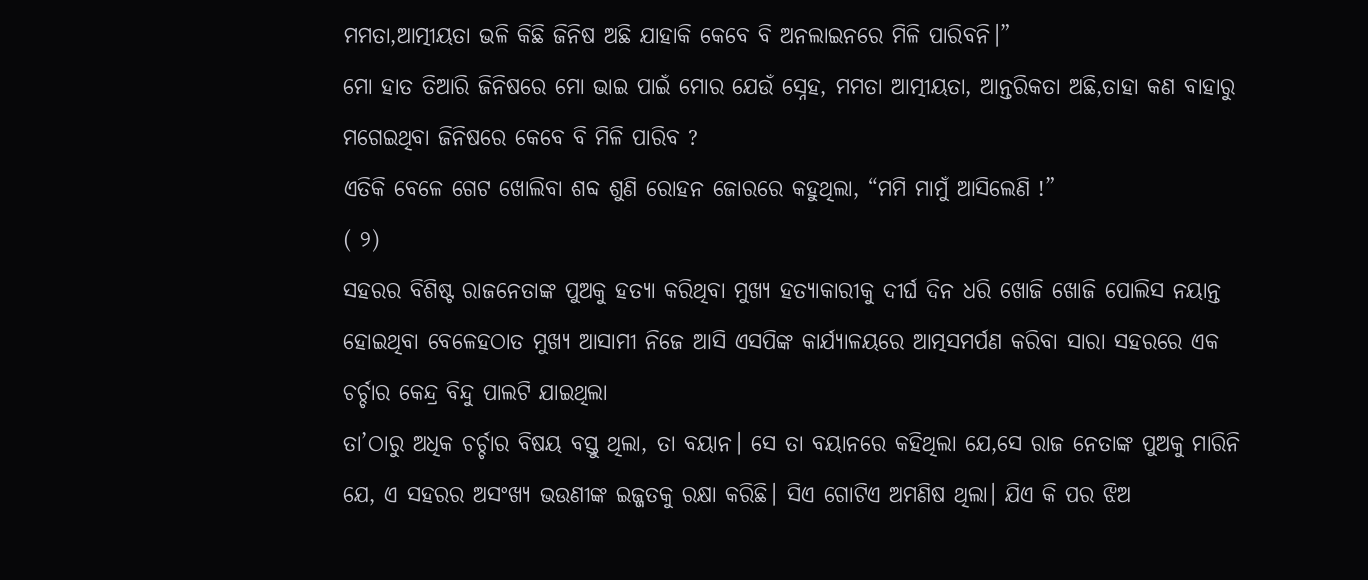ମମତା,ଆତ୍ମୀୟତା ଭଳି କିଛି ଜିନିଷ ଅଛି ଯାହାକି କେବେ ବି ଅନଲାଇନରେ ମିଳି ପାରିବନି।”
ମୋ ହାତ ତିଆରି ଜିନିଷରେ ମୋ ଭାଇ ପାଇଁ ମୋର ଯେଉଁ ସ୍ନେହ, ମମତା ଆତ୍ମୀୟତା, ଆନ୍ତରିକତା ଅଛି,ତାହା କଣ ବାହାରୁ ମଗେଇଥିବା ଜିନିଷରେ କେବେ ବି ମିଳି ପାରିବ ?
ଏତିକି ବେଳେ ଗେଟ ଖୋଲିବା ଶବ୍ଦ ଶୁଣି ରୋହନ ଜୋରରେ କହୁଥିଲା, “ମମି ମାମୁଁ ଆସିଲେଣି !”
( ୨)
ସହରର ବିଶିଷ୍ଟ ରାଜନେତାଙ୍କ ପୁଅକୁ ହତ୍ୟା କରିଥିବା ମୁଖ୍ୟ ହତ୍ୟାକାରୀକୁ ଦୀର୍ଘ ଦିନ ଧରି ଖୋଜି ଖୋଜି ପୋଲିସ ନୟାନ୍ତ ହୋଇଥିବା ବେଳେହଠାତ ମୁଖ୍ୟ ଆସାମୀ ନିଜେ ଆସି ଏସପିଙ୍କ କାର୍ଯ୍ୟାଳୟରେ ଆତ୍ମସମର୍ପଣ କରିବା ସାରା ସହରରେ ଏକ ଚର୍ଚ୍ଚାର କେନ୍ଦ୍ର ବିନ୍ଦୁ ପାଲଟି ଯାଇଥିଲା
ତା’ଠାରୁ ଅଧିକ ଚର୍ଚ୍ଚାର ବିଷୟ ବସ୍ତୁ ଥିଲା, ତା ବୟାନ। ସେ ତା ବୟାନରେ କହିଥିଲା ଯେ,ସେ ରାଜ ନେତାଙ୍କ ପୁଅକୁ ମାରିନି ଯେ, ଏ ସହରର ଅସଂଖ୍ୟ ଭଉଣୀଙ୍କ ଇଜ୍ଜତକୁ ରକ୍ଷା କରିଛି। ସିଏ ଗୋଟିଏ ଅମଣିଷ ଥିଲା। ଯିଏ କି ପର ଝିଅ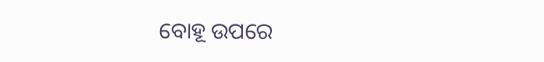ବୋହୂ ଉପରେ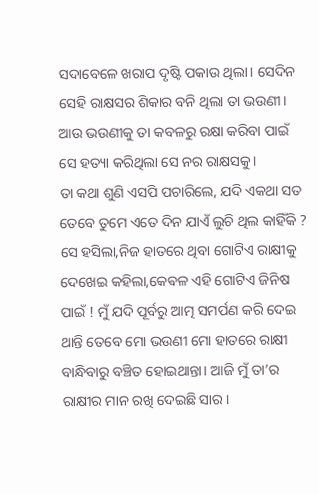ସଦାବେଳେ ଖରାପ ଦୃଷ୍ଟି ପକାଉ ଥିଲା। ସେଦିନ ସେହି ରାକ୍ଷସର ଶିକାର ବନି ଥିଲା ତା ଭଉଣୀ। ଆଉ ଭଉଣୀକୁ ତା କବଳରୁ ରକ୍ଷା କରିବା ପାଇଁ ସେ ହତ୍ୟା କରିଥିଲା ସେ ନର ରାକ୍ଷସକୁ।
ତା କଥା ଶୁଣି ଏସପି ପଚାରିଲେ, ଯଦି ଏକଥା ସତ ତେବେ ତୁମେ ଏତେ ଦିନ ଯାଏଁ ଲୁଚି ଥିଲ କାହିଁକି ?
ସେ ହସିଲା,ନିଜ ହାତରେ ଥିବା ଗୋଟିଏ ରାକ୍ଷୀକୁ ଦେଖେଇ କହିଲା,କେଵଳ ଏହି ଗୋଟିଏ ଜିନିଷ ପାଇଁ ! ମୁଁ ଯଦି ପୂର୍ବରୁ ଆତ୍ମ ସମର୍ପଣ କରି ଦେଇ ଥାନ୍ତି ତେବେ ମୋ ଭଉଣୀ ମୋ ହାତରେ ରାକ୍ଷୀ ବାନ୍ଧିବାରୁ ବଞ୍ଚିତ ହୋଇଥାନ୍ତା। ଆଜି ମୁଁ ତା’ର ରାକ୍ଷୀର ମାନ ରଖି ଦେଇଛି ସାର।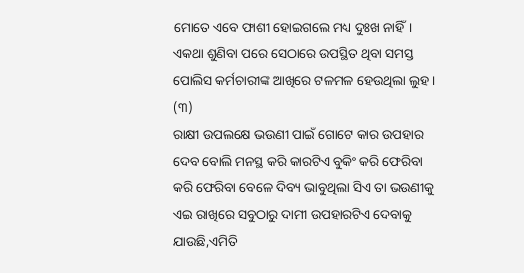ମୋତେ ଏବେ ଫାଶୀ ହୋଇଗଲେ ମଧ୍ୟ ଦୁଃଖ ନାହିଁ। ଏକଥା ଶୁଣିବା ପରେ ସେଠାରେ ଉପସ୍ଥିତ ଥିବା ସମସ୍ତ ପୋଲିସ କର୍ମଚାରୀଙ୍କ ଆଖିରେ ଟଳମଳ ହେଉଥିଲା ଲୁହ ।
(୩)
ରାକ୍ଷୀ ଉପଲକ୍ଷେ ଭଉଣୀ ପାଇଁ ଗୋଟେ କାର ଉପହାର ଦେବ ବୋଲି ମନସ୍ଥ କରି କାରଟିଏ ବୁକିଂ କରି ଫେରିବା କରି ଫେରିବା ବେଳେ ଦିବ୍ୟ ଭାବୁଥିଲା ସିଏ ତା ଭଉଣୀକୁ ଏଇ ରାଖିରେ ସବୁଠାରୁ ଦାମୀ ଉପହାରଟିଏ ଦେବାକୁ ଯାଉଛି,ଏମିତି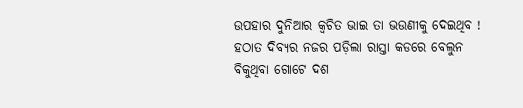ଉପହାର ଦୁନିଆର କ୍ଵଚିତ ଭାଇ ତା ଭଉଣୀକୁ ଦେଇଥିବ !
ହଠାତ ଦିବ୍ୟର ନଜର ପଡ଼ିଲା ରାସ୍ତା କଡରେ ବେଲୁନ ବିକୁଥିବା ଗୋଟେ ଦଶ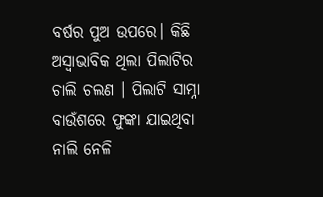ବର୍ଷର ପୁଅ ଉପରେ। କିଛି ଅସ୍ୱାଭାବିକ ଥିଲା ପିଲାଟିର ଚାଲି ଚଲଣ । ପିଲାଟି ସାମ୍ନା ବାଉଁଶରେ ଫୁଙ୍କା ଯାଇଥିବା ନାଲି ନେଳି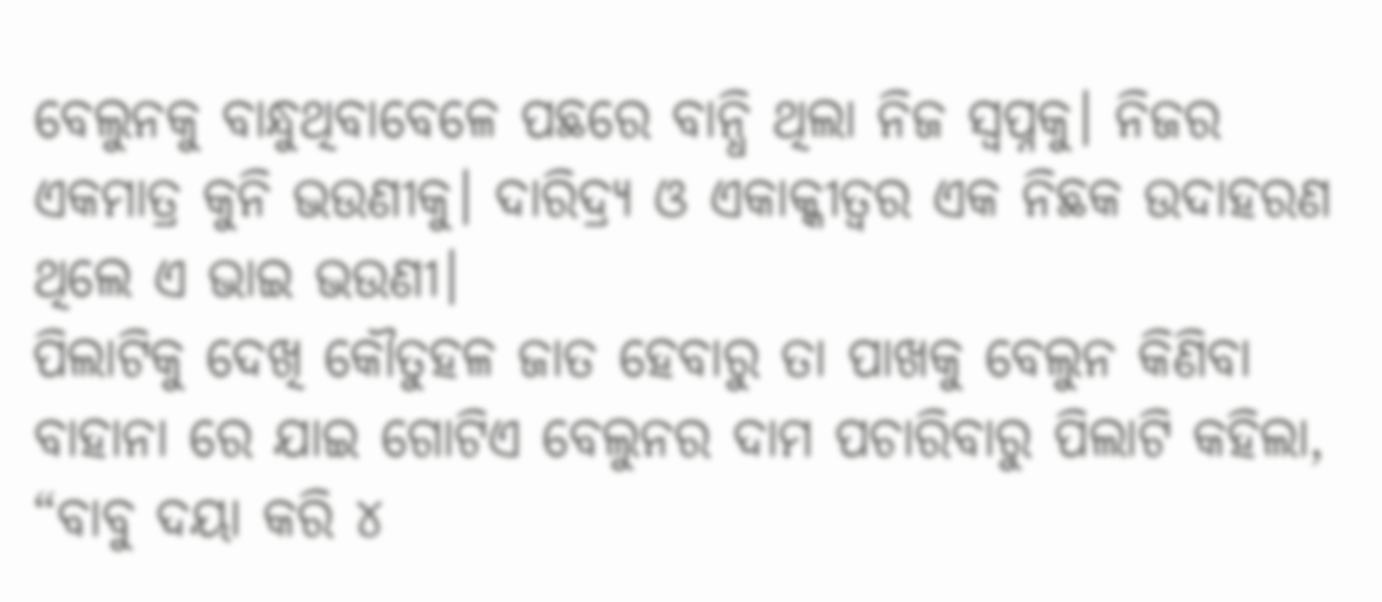ବେଲୁନକୁ ବାନ୍ଧୁଥିବାବେଳେ ପଛରେ ବାନ୍ଧି ଥିଲା ନିଜ ସ୍ବପ୍ନକୁ। ନିଜର ଏକମାତ୍ର କୁନି ଭଉଣୀକୁ। ଦାରିଦ୍ର୍ୟ ଓ ଏକାକ୍କୀତ୍ୱର ଏକ ନିଛକ ଉଦାହରଣ ଥିଲେ ଏ ଭାଇ ଭଉଣୀ।
ପିଲାଟିକୁ ଦେଖି କୌତୁହଳ ଜାତ ହେବାରୁ ତା ପାଖକୁ ବେଲୁନ କିଣିବା ବାହାନା ରେ ଯାଇ ଗୋଟିଏ ବେଲୁନର ଦାମ ପଚାରିବାରୁ ପିଲାଟି କହିଲା, “ବାବୁ ଦୟା କରି ୪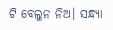ଟି ବେଲୁନ ନିଅ। ସନ୍ଧ୍ୟା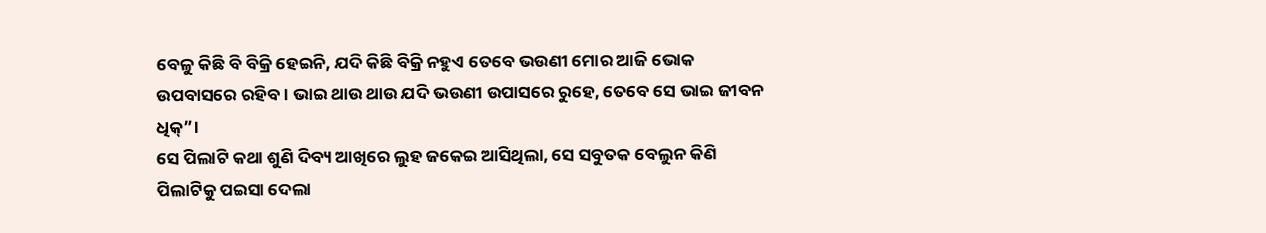ବେଳୁ କିଛି ବି ବିକ୍ରି ହେଇନି, ଯଦି କିଛି ବିକ୍ରି ନହୁଏ ତେବେ ଭଉଣୀ ମୋର ଆଜି ଭୋକ ଉପବାସରେ ରହିବ। ଭାଇ ଥାଉ ଥାଉ ଯଦି ଭଉଣୀ ଉପାସରେ ରୁହେ, ତେବେ ସେ ଭାଇ ଜୀବନ ଧିକ୍”।
ସେ ପିଲାଟି କଥା ଶୁଣି ଦିବ୍ୟ ଆଖିରେ ଲୁହ ଜକେଇ ଆସିଥିଲା, ସେ ସବୁତକ ବେଲୁନ କିଣି ପିଲାଟିକୁ ପଇସା ଦେଲା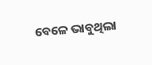ବେଳେ ଭାବୁଥିଲା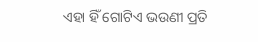ଏହା ହିଁ ଗୋଟିଏ ଭଉଣୀ ପ୍ରତି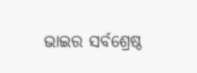ଭାଇର ସର୍ବଶ୍ରେଷ୍ଠ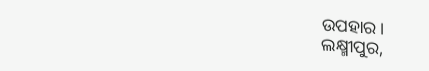ଉପହାର।
ଲକ୍ଷ୍ମୀପୁର,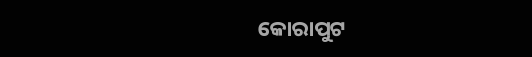କୋରାପୁଟ